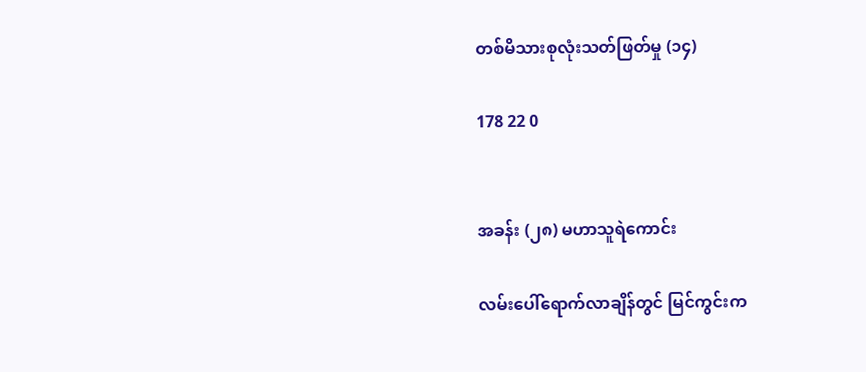တစ်မိသားစုလုံးသတ်ဖြတ်မှု (၁၄)

178 22 0


အခန်း (၂၈) မဟာသူရဲကောင်း

လမ်းပေါ်ရောက်လာချိန်တွင် မြင်ကွင်းက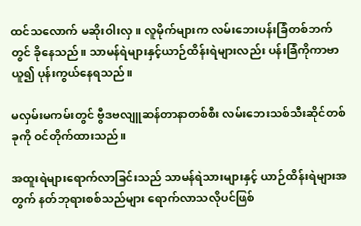ထင်သလောက် မဆိုးဝါးလှ။ လူမိုက်များက လမ်းဘေးပန်းခြံတစ်ဘက်တွင် ခိုနေသည်။ သာမန်ရဲများနှင့်ယာဉ်ထိန်းရဲများလည်း ပန်းခြံကိုကာဗာယူ၍ ပုန်းကွယ်နေရသည်။

မလှမ်းမကမ်းတွင် ဗွီဒဗလျူဆန်တာနာတစ်စီး လမ်းဘေးသစ်သီးဆိုင်တစ်ခုကို ဝင်တိုက်ထားသည်။

အထူးရဲများရောက်လာခြင်းသည် သာမန်ရဲသားများနှင့် ယာဉ်ထိန်းရဲများအတွက် နတ်ဘုရားစစ်သည်များ ရောက်လာသလိုပင်ဖြစ်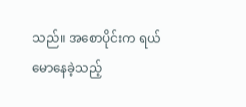သည်။ အစောပိုင်းက ရယ်မောနေခဲ့သည့်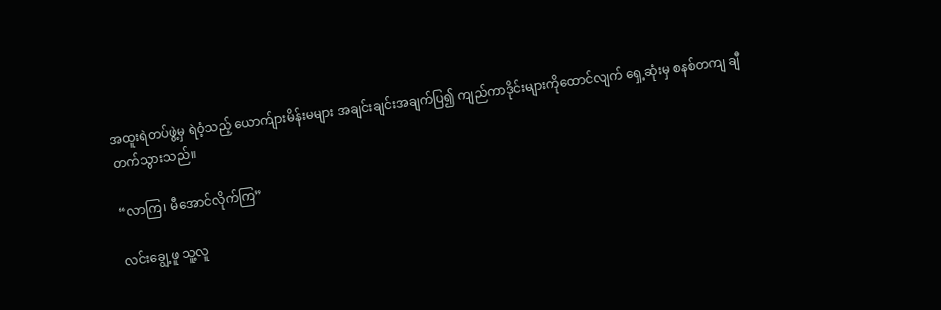အထူးရဲတပ်ဖွဲ့မှ ရဲဝံ့သည့် ယောက်ျားမိန်းမများ အချင်းချင်းအချက်ပြ၍ ကျည်ကာဒိုင်းများကိုထောင်လျက် ရှေ့ဆုံးမှ စနစ်တကျ ချီတက်သွားသည်။

“လာကြ၊ မီအောင်လိုက်ကြ”

လင်းချွေ့ဖူ သူ့လူ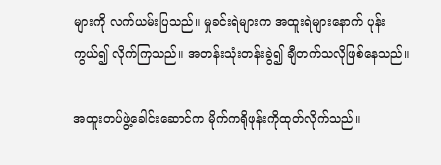များကို လက်ယမ်းပြသည်။ မှုခင်းရဲများက အထူးရဲများနောက် ပုန်းကွယ်၍ လိုက်ကြသည်။ အတန်းသုံးတန်းခွဲ၍ ချီတက်သလိုဖြစ်နေသည်။

အထူးတပ်ဖွဲ့ခေါင်းဆောင်က မိုက်ကရိုဖုန်းကိုထုတ်လိုက်သည်။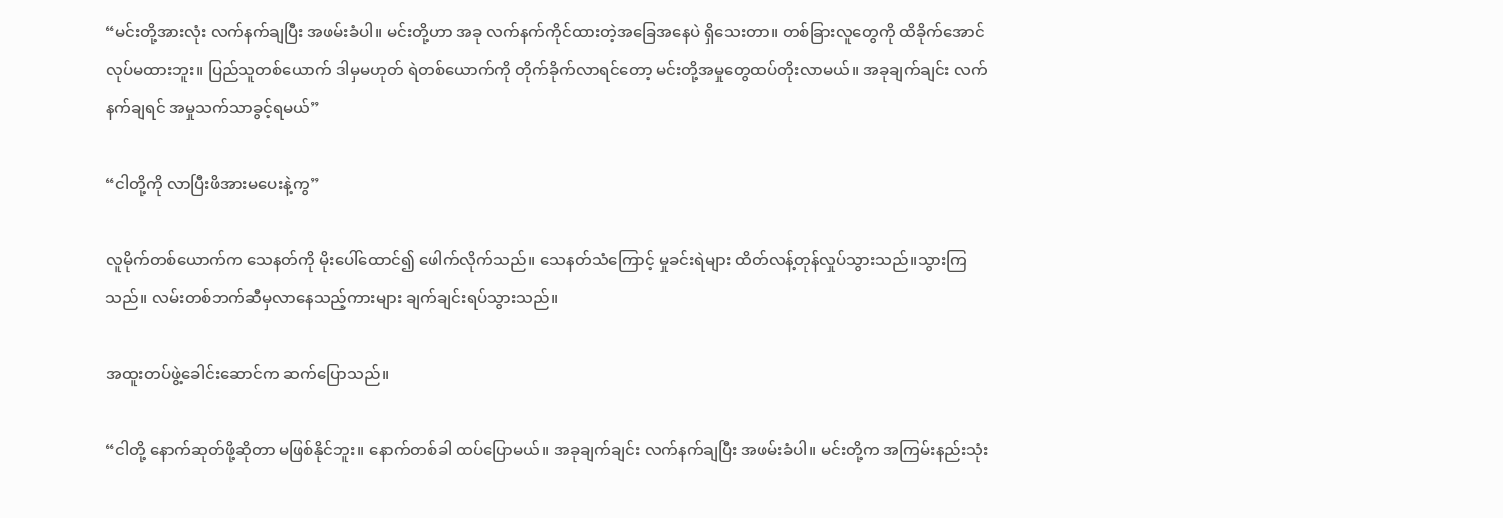“မင်းတို့အားလုံး လက်နက်ချပြီး အဖမ်းခံပါ။ မင်းတို့ဟာ အခု လက်နက်ကိုင်ထားတဲ့အခြေအနေပဲ ရှိသေးတာ။ တစ်ခြားလူတွေကို ထိခိုက်အောင် လုပ်မထားဘူး။ ပြည်သူတစ်ယောက် ဒါမှမဟုတ် ရဲတစ်ယောက်ကို တိုက်ခိုက်လာရင်တော့ မင်းတို့အမှုတွေထပ်တိုးလာမယ်။ အခုချက်ချင်း လက်နက်ချရင် အမှုသက်သာခွင့်ရမယ်”

“ငါတို့ကို လာပြီးဖိအားမပေးနဲ့ကွ”

လူမိုက်တစ်ယောက်က သေနတ်ကို မိုးပေါ်ထောင်၍ ဖေါက်လိုက်သည်။ သေနတ်သံကြောင့် မှုခင်းရဲများ ထိတ်လန့်တုန်လှုပ်သွားသည်။သွားကြသည်။ လမ်းတစ်ဘက်ဆီမှလာနေသည့်ကားများ ချက်ချင်းရပ်သွားသည်။

အထူးတပ်ဖွဲ့ခေါင်းဆောင်က ဆက်ပြောသည်။

“ငါတို့ နောက်ဆုတ်ဖို့ဆိုတာ မဖြစ်နိုင်ဘူး။ နောက်တစ်ခါ ထပ်ပြောမယ်။ အခုချက်ချင်း လက်နက်ချပြီး အဖမ်းခံပါ။ မင်းတို့က အကြမ်းနည်းသုံး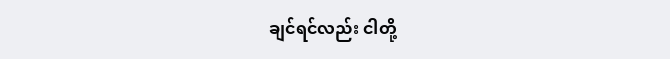ချင်ရင်လည်း ငါတို့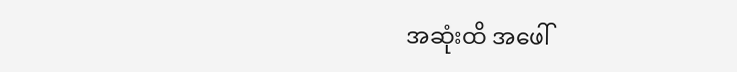အဆုံးထိ အဖေါ်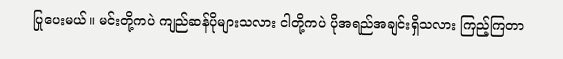ပြုပေးမယ်။ မင်းတို့ကပဲ ကျည်ဆန်ပိုများသလား ငါတို့ကပဲ ပိုအရည်အချင်းရှိသလား ကြည့်ကြတာ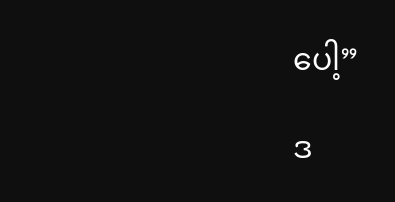ပေါ့”

ဒ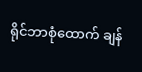ရိုင်ဘာစုံထောက် ချန်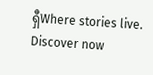ရှီWhere stories live. Discover now